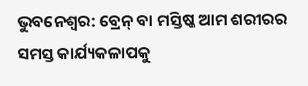ଭୁବନେଶ୍ୱର: ବ୍ରେନ୍ ବା ମସ୍ତିଷ୍କ ଆମ ଶରୀରର ସମସ୍ତ କାର୍ଯ୍ୟକଳାପକୁ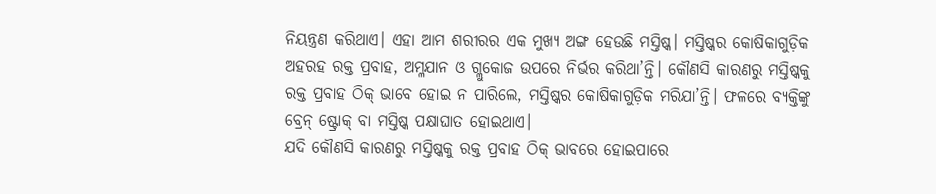ନିୟନ୍ତ୍ରଣ କରିଥାଏ। ଏହା ଆମ ଶରୀରର ଏକ ମୁଖ୍ୟ ଅଙ୍ଗ ହେଉଛି ମସ୍ତିଷ୍କ। ମସ୍ତିଷ୍କର କୋଷିକାଗୁଡ଼ିକ ଅହରହ ରକ୍ତ ପ୍ରବାହ, ଅମ୍ଳଯାନ ଓ ଗ୍ଲୁକୋଜ ଉପରେ ନିର୍ଭର କରିଥା’ନ୍ତି। କୌଣସି କାରଣରୁ ମସ୍ତିଷ୍କକୁ ରକ୍ତ ପ୍ରବାହ ଠିକ୍ ଭାବେ ହୋଇ ନ ପାରିଲେ, ମସ୍ତିଷ୍କର କୋଷିକାଗୁଡ଼ିକ ମରିଯା’ନ୍ତି। ଫଳରେ ବ୍ୟକ୍ତିଙ୍କୁ ବ୍ରେନ୍ ଷ୍ଟ୍ରୋକ୍ ବା ମସ୍ତିଷ୍କ ପକ୍ଷାଘାତ ହୋଇଥାଏ।
ଯଦି କୌଣସି କାରଣରୁ ମସ୍ତିଷ୍କକୁ ରକ୍ତ ପ୍ରବାହ ଠିକ୍ ଭାବରେ ହୋଇପାରେ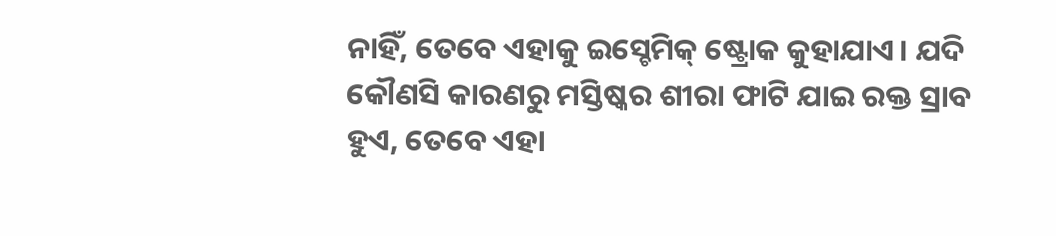ନାହିଁ, ତେବେ ଏହାକୁ ଇସ୍ଚେମିକ୍ ଷ୍ଟ୍ରୋକ କୁହାଯାଏ। ଯଦି କୌଣସି କାରଣରୁ ମସ୍ତିଷ୍କର ଶୀରା ଫାଟି ଯାଇ ରକ୍ତ ସ୍ରାବ ହୁଏ, ତେବେ ଏହା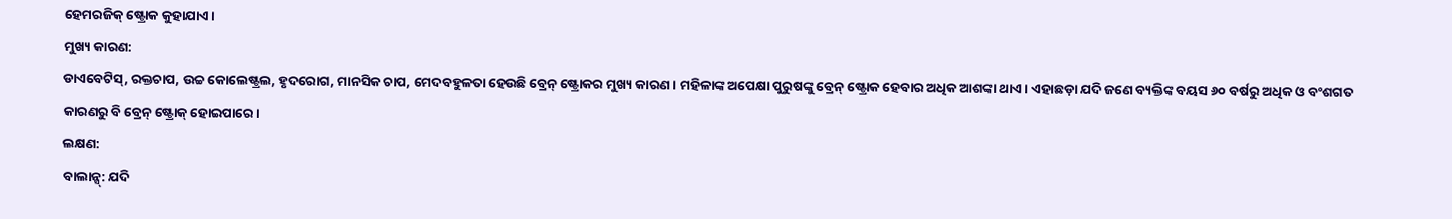ହେମରଜିକ୍ ଷ୍ଟ୍ରୋକ କୁହାଯାଏ।
ମୁଖ୍ୟ କାରଣ:
ଡାଏବେଟିସ୍, ରକ୍ତଚାପ, ଉଚ୍ଚ କୋଲେଷ୍ଟ୍ରଲ, ହୃଦରୋଗ, ମାନସିକ ଚାପ, ମେଦବହୁଳତା ହେଉଛି ବ୍ରେନ୍ ଷ୍ଟ୍ରୋକର ମୁଖ୍ୟ କାରଣ। ମହିଳାଙ୍କ ଅପେକ୍ଷା ପୁରୁଷଙ୍କୁ ବ୍ରେନ୍ ଷ୍ଟ୍ରୋକ ହେବାର ଅଧିକ ଆଶଙ୍କା ଥାଏ। ଏହାଛଡ଼ା ଯଦି ଜଣେ ବ୍ୟକ୍ତିଙ୍କ ବୟସ ୬୦ ବର୍ଷରୁ ଅଧିକ ଓ ବଂଶଗତ କାରଣରୁ ବି ବ୍ରେନ୍ ଷ୍ଟ୍ରୋକ୍ ହୋଇପାରେ।
ଲକ୍ଷଣ:
ବାଲାନ୍ସ୍: ଯଦି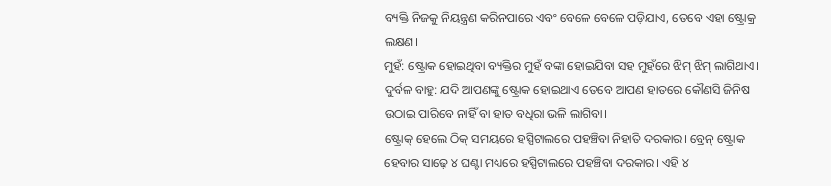ବ୍ୟକ୍ତି ନିଜକୁ ନିୟନ୍ତ୍ରଣ କରିନପାରେ ଏବଂ ବେଳେ ବେଳେ ପଡ଼ିଯାଏ, ତେବେ ଏହା ଷ୍ଟ୍ରୋକ୍ର ଲକ୍ଷଣ।
ମୁହଁ: ଷ୍ଟ୍ରୋକ ହୋଇଥିବା ବ୍ୟକ୍ତିର ମୁହଁ ବଙ୍କା ହୋଇଯିବା ସହ ମୁହଁରେ ଝିମ୍ ଝିମ୍ ଲାଗିଥାଏ।
ଦୁର୍ବଳ ବାହୁ: ଯଦି ଆପଣଙ୍କୁ ଷ୍ଟ୍ରୋକ ହୋଇଥାଏ ତେବେ ଆପଣ ହାତରେ କୌଣସି ଜିନିଷ ଉଠାଇ ପାରିବେ ନାହିଁ ବା ହାତ ବଧିରା ଭଳି ଲାଗିବା।
ଷ୍ଟ୍ରୋକ୍ ହେଲେ ଠିକ୍ ସମୟରେ ହସ୍ପିଟାଲରେ ପହଞ୍ଚିବା ନିହାତି ଦରକାର। ବ୍ରେନ୍ ଷ୍ଟ୍ରୋକ ହେବାର ସାଢ଼େ ୪ ଘଣ୍ଟା ମଧ୍ୟରେ ହସ୍ପିଟାଲରେ ପହଞ୍ଚିବା ଦରକାର। ଏହି ୪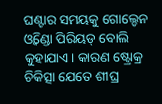ଘଣ୍ଟାର ସମୟକୁ ଗୋଲ୍ଡେନ ଓ୍ୱିଣ୍ଡୋ ପିରିୟଡ୍ ବୋଲି କୁହାଯାଏ। କାରଣ ଷ୍ଟ୍ରୋକ୍ର ଚିକିତ୍ସା ଯେତେ ଶୀଘ୍ର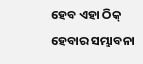ହେବ ଏହା ଠିକ୍ ହେବାର ସମ୍ଭାବନା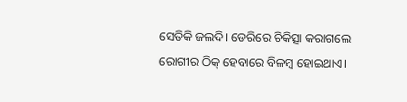ସେତିକି ଜଲଦି। ଡେରିରେ ଚିକିତ୍ସା କରାଗଲେ ରୋଗୀର ଠିକ୍ ହେବାରେ ବିଳମ୍ବ ହୋଇଥାଏ।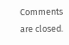Comments are closed.